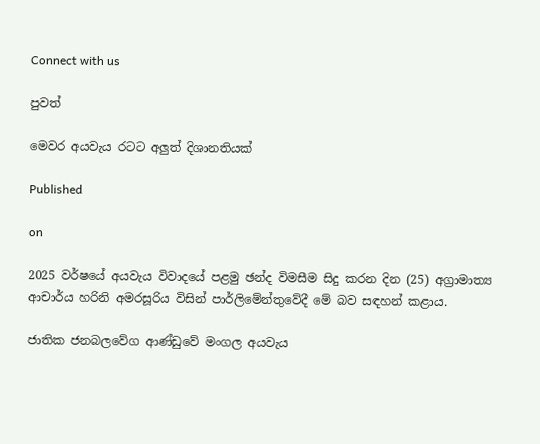Connect with us

පුවත්

මෙවර අයවැය රටට අලුත් දිශානතියක්

Published

on

2025 වර්ෂයේ අයවැය විවාදයේ පළමු ඡන්ද විමසීම සිදු කරන දින (25) අග්‍රාමාත්‍ය ආචාර්ය හරිනි අමරසූරිය විසින් පාර්ලිමේන්තුවේදී මේ බව සඳහන් කළාය.

ජාතික ජනබලවේග ආණ්ඩුවේ මංගල අයවැය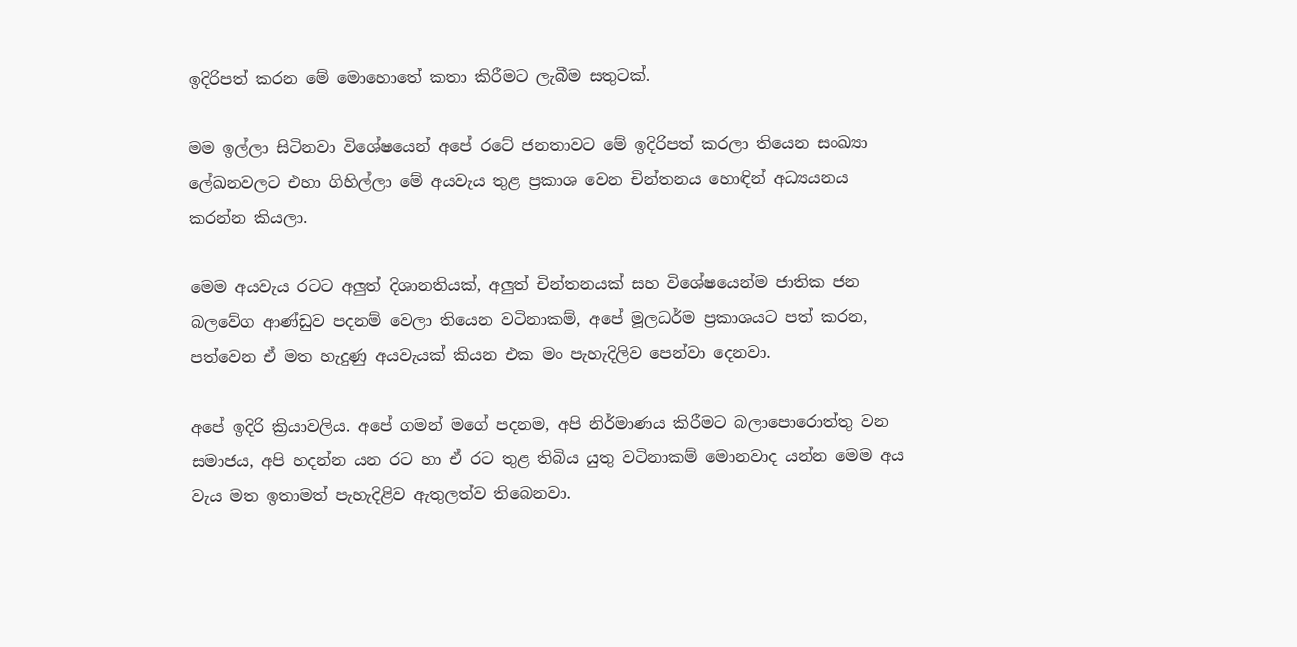ඉදිරිපත් කරන මේ මොහොතේ කතා කිරීමට ලැබීම සතුටක්.

මම ඉල්ලා සිටිනවා විශේෂයෙන් අපේ රටේ ජනතාවට මේ ඉදිරිපත් කරලා තියෙන සංඛ්‍යා ලේඛනවලට එහා ගිහිල්ලා මේ අයවැය තුළ ප්‍රකාශ වෙන චින්තනය හොඳින් අධ්‍යයනය කරන්න කියලා.

මෙම අයවැය රටට අලුත් දිශානතියක්, අලුත් චින්තනයක් සහ විශේෂයෙන්ම ජාතික ජන බලවේග ආණ්ඩුව පදනම් වෙලා තියෙන වටිනාකම්, අපේ මූලධර්ම ප්‍රකාශයට පත් කරන, පත්වෙන ඒ මත හැදුණු අයවැයක් කියන එක මං පැහැදිලිව පෙන්වා දෙනවා.

අපේ ඉදිරි ක්‍රියාවලිය. අපේ ගමන් මගේ පදනම, අපි නිර්මාණය කිරීමට බලාපොරොත්තු වන සමාජය, අපි හදන්න යන රට හා ඒ රට තුළ තිබිය යුතු වටිනාකම් මොනවාද යන්න මෙම අය වැය මත ඉතාමත් පැහැදිළිව ඇතුලත්ව තිබෙනවා.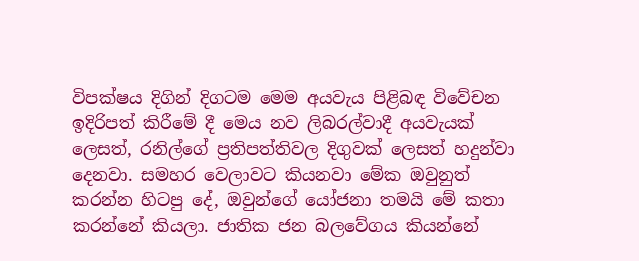විපක්ෂය දිගින් දිගටම මෙම අයවැය පිළිබඳ විවේචන ඉදිරිපත් කිරීමේ දී මෙය නව ලිබරල්වාදී අයවැයක් ලෙසත්, රනිල්ගේ ප්‍රතිපත්තිවල දිගුවක් ලෙසත් හදුන්වා දෙනවා. සමහර වෙලාවට කියනවා මේක ඔවුනුත් කරන්න හිටපු දේ, ඔවුන්ගේ යෝජනා තමයි මේ කතා කරන්නේ කියලා. ජාතික ජන බලවේගය කියන්නේ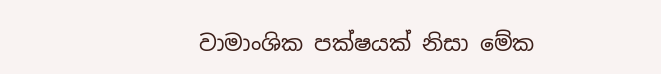වාමාංශික පක්ෂයක් නිසා මේක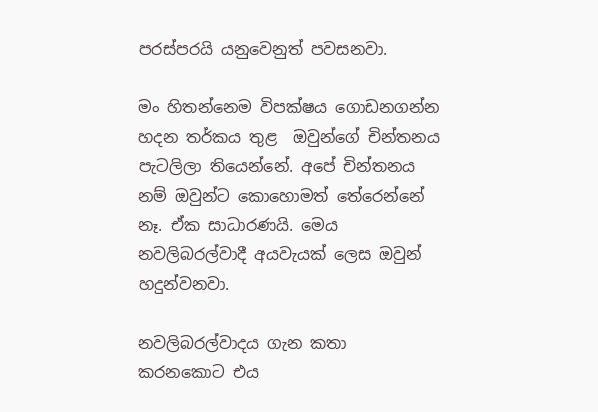පරස්පරයි යනුවෙනුත් පවසනවා.

මං හිතන්නෙම විපක්ෂය ගොඩනගන්න හදන තර්කය තුළ  ඔවුන්ගේ චින්තනය පැටලිලා තියෙන්නේ. අපේ චින්තනය නම් ඔවුන්ට කොහොමත් තේරෙන්නේ නෑ. ඒක සාධාරණයි. මෙය නවලිබරල්වාදී අයවැයක් ලෙස ඔවුන් හදුන්වනවා.

නවලිබරල්වාදය ගැන කතා කරනකොට එය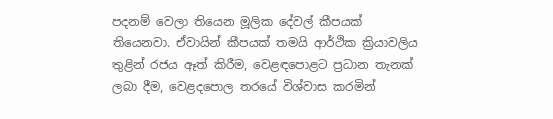පදනම් වෙලා තියෙන මූලික දේවල් කීපයක් තියෙනවා. ඒවායින් කීපයක් තමයි ආර්ථික ක්‍රියාවලිය තුළින් රජය ඈත් කිරීම, වෙළඳපොළට ප්‍රධාන තැනක් ලබා දීම, වෙළදපොල තරයේ විශ්වාස කරමින්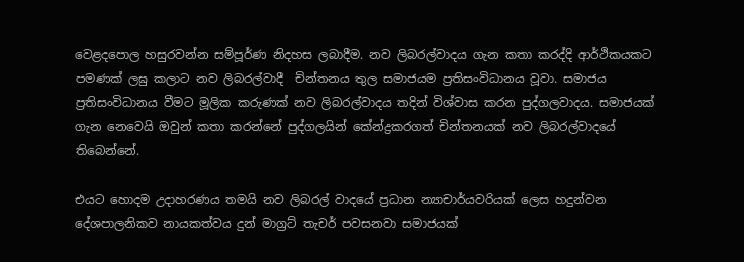වෙළදපොල හසුරවන්න සම්පූර්ණ නිදහස ලබාදීම. නව ලිබරල්වාදය ගැන කතා කරද්දි ආර්ථිකයකට පමණක් ලඝු කලාට නව ලිබරල්වාදී  චින්තනය තුල සමාජයම ප්‍රතිසංවිධානය වූවා. සමාජය ප්‍රතිසංවිධානය වීමට මූලික කරුණක් නව ලිබරල්වාදය තදින් විශ්වාස කරන පුද්ගලවාදය. සමාජයක් ගැන නෙවෙයි ඔවුන් කතා කරන්නේ පුද්ගලයින් කේන්ද්‍රකරගත් චින්තනයක් නව ලිබරල්වාදයේ තිබෙන්නේ.

එයට හොදම උදාහරණය තමයි නව ලිබරල් වාදයේ ප්‍රධාන න්‍යාචාර්යවරියක් ලෙස හදුන්වන දේශපාලනිකව නායකත්වය දුන් මාග්‍රට් තැචර් පවසනවා සමාජයක්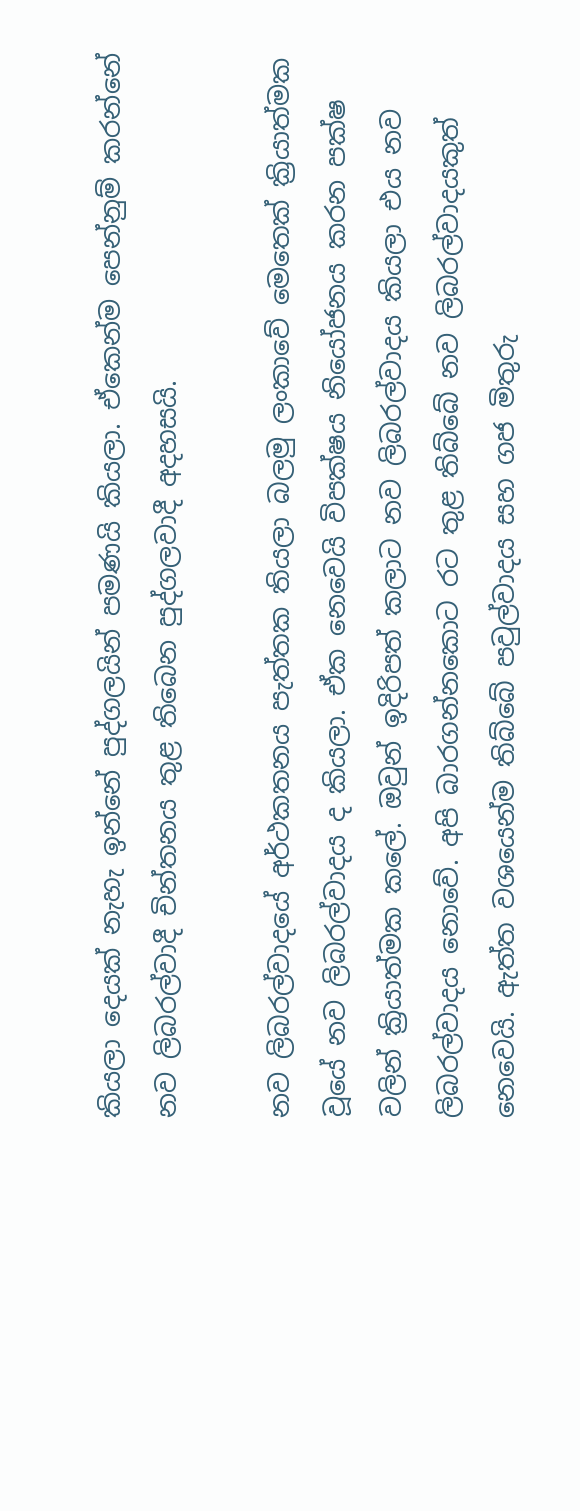කියලා දෙයක් නැහැ ඉන්නේ පුද්ගලයින් පමණයි කියලා. ඒකෙන්ම පෙන්නුම් කරන්නේ නව ලිබරල්වාදී චින්තනය තුළ තිබෙන පුද්ගලවාදී අදහසයි.

නව ලිබරල්වාදයේ අර්ථකතනය පැත්තක තියලා බලමු ලංකාවේ මෙතෙක් ක්‍රියාත්මක වූයේ නව ලිබරල්වාදය ද කියලා. ඒක නෙවෙයි විපක්ෂය නියෝජනය කරන පක්ෂ වලින් ක්‍රියාත්මක කලේ. ඔවුන් ඉදිරිපත් කලාට නව ලිබරල්වාදය කියලා එය නව ලිබරල්වාදය නොවේ. අපි බාරගන්නකොට රට තුළ තිබ්බේ නව ලිබරල්වාදයකුත් නෙවෙයි. ඇත්ත වශයෙන්ම තිබ්බේ පවුල්වාදය සහ ගජ මිතුරු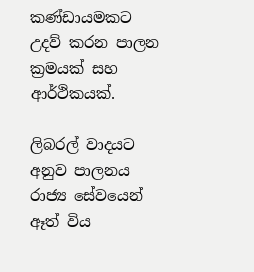කණ්ඩායමකට උදව් කරන පාලන ක්‍රමයක් සහ ආර්ථිකයක්.

ලිබරල් වාදයට අනුව පාලනය රාජ්‍ය සේවයෙන් ඈත් විය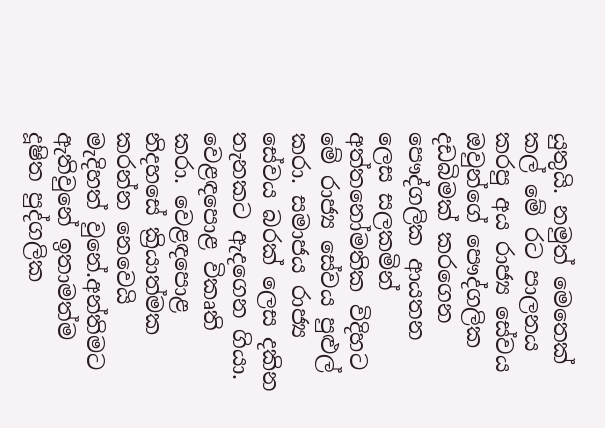යුතුයි. නමුත් මෙතෙක් කල් මේ රට පාලනය කරපු අය රාජ්‍ය සේවය ඔවුන්ගේ පෞද්ගලික දඩබිමක් කරගෙන පෞද්ගලික ආයතන ලෙස සලකමින් අත්තනෝමතික විදිහට මේ රාජ්‍ය සේවය පුළුල් කරා. සමාජය රාජ්‍ය සේවය බරක් ලෙස දකින තැනකට ඇදගෙන ගියා. වෙළඳපොළ විකෘති කරා. වෙළඳපොළ නිදහසේ ක්‍රියාත්මක කරන්න නෙවෙයි මැදිහත් වුනේ.අන්තිමට ඇතිවුනේ ඉතාමත්ම දූෂිත පුද්ගලික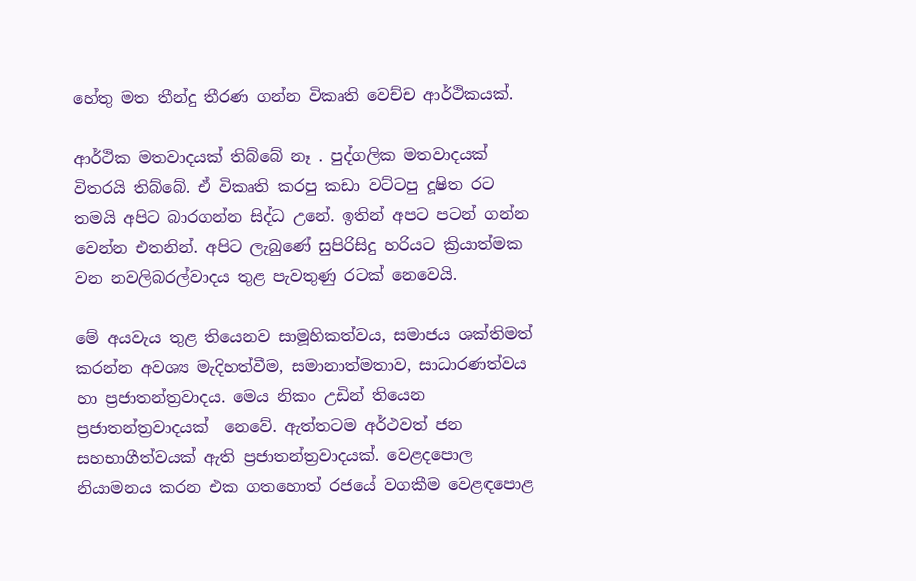හේතු මත තීන්දු තීරණ ගන්න විකෘති වෙච්ච ආර්ථිකයක්.

ආර්ථික මතවාදයක් තිබ්බේ නෑ . පුද්ගලික මතවාදයක් විතරයි තිබ්බේ. ඒ විකෘති කරපු කඩා වට්ටපු දූෂිත රට තමයි අපිට බාරගන්න සිද්ධ උනේ. ඉතින් අපට පටන් ගන්න වෙන්න එතනින්. අපිට ලැබුණේ සුපිරිසිදු හරියට ක්‍රියාත්මක වන නවලිබරල්වාදය තුළ පැවතුණු රටක් නෙවෙයි.

මේ අයවැය තුළ තියෙනව සාමූහිකත්වය, සමාජය ශක්තිමත් කරන්න අවශ්‍ය මැදිහත්වීම, සමානාත්මතාව, සාධාරණත්වය හා ප්‍රජාතන්ත්‍රවාදය. මෙය නිකං උඩින් තියෙන ප්‍රජාතන්ත්‍රවාදයක්  නෙවේ. ඇත්තටම අර්ථවත් ජන සහභාගීත්වයක් ඇති ප්‍රජාතන්ත්‍රවාදයක්. වෙළදපොල නියාමනය කරන එක ගතහොත් රජයේ වගකීම වෙළඳපොළ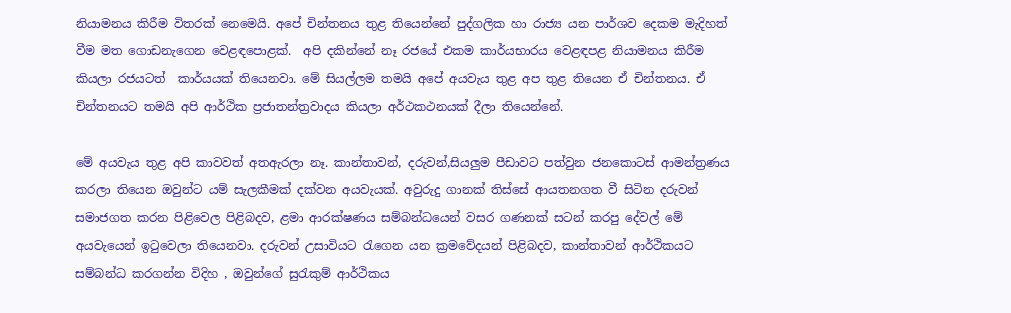නියාමනය කිරීම විතරක් නෙමෙයි. අපේ චින්තනය තුළ තියෙන්නේ පුද්ගලික හා රාජ්‍ය යන පාර්ශව දෙකම මැදිහත් වීම මත ගොඩනැගෙන වෙළඳපොළක්.  අපි දකින්නේ නෑ රජයේ එකම කාර්යභාරය වෙළඳපළ නියාමනය කිරීම කියලා රජයටත්  කාර්යයක් තියෙනවා. මේ සියල්ලම තමයි අපේ අයවැය තුළ අප තුළ තියෙන ඒ චින්තනය. ඒ චින්තනයට තමයි අපි ආර්ථික ප්‍රජාතන්ත්‍රවාදය කියලා අර්ථකථනයක් දීලා තියෙන්නේ.

මේ අයවැය තුළ අපි කාවවත් අතඇරලා නෑ. කාන්තාවන්, දරුවන්,සියලුම පීඩාවට පත්වුන ජනකොටස් ආමන්ත්‍රණය කරලා තියෙන ඔවුන්ට යම් සැලකීමක් දක්වන අයවැයක්. අවුරුදු ගානක් තිස්සේ ආයතනගත වී සිටින දරුවන් සමාජගත කරන පිළිවෙල පිළිබදව, ළමා ආරක්ෂණය සම්බන්ධයෙන් වසර ගණනක් සටන් කරපු දේවල් මේ අයවැයෙන් ඉටුවෙලා තියෙනවා. දරුවන් උසාවියට රැගෙන යන ක්‍රමවේදයන් පිළිබදව, කාන්තාවන් ආර්ථිකයට සම්බන්ධ කරගන්න විදිහ , ඔවුන්ගේ සුරැකුම් ආර්ථිකය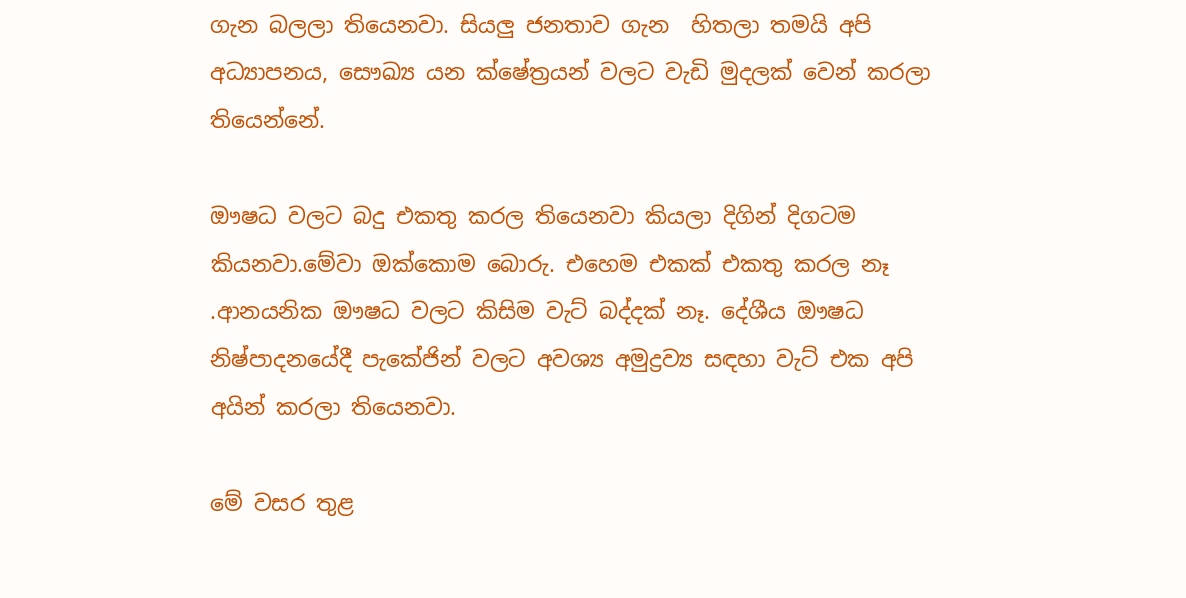ගැන බලලා තියෙනවා. සියලු ජනතාව ගැන  හිතලා තමයි අපි අධ්‍යාපනය, සෞඛ්‍ය යන ක්ෂේත්‍රයන් වලට වැඩි මුදලක් වෙන් කරලා තියෙන්නේ.

ඖෂධ වලට බදු එකතු කරල තියෙනවා කියලා දිගින් දිගටම කියනවා.මේවා ඔක්කොම බොරු. එහෙම එකක් එකතු කරල නෑ .ආනයනික ඖෂධ වලට කිසිම වැට් බද්දක් නෑ. දේශීය ඖෂධ නිෂ්පාදනයේදී පැකේජින් වලට අවශ්‍ය අමුද්‍රව්‍ය සඳහා වැට් එක අපි අයින් කරලා තියෙනවා.

මේ වසර තුළ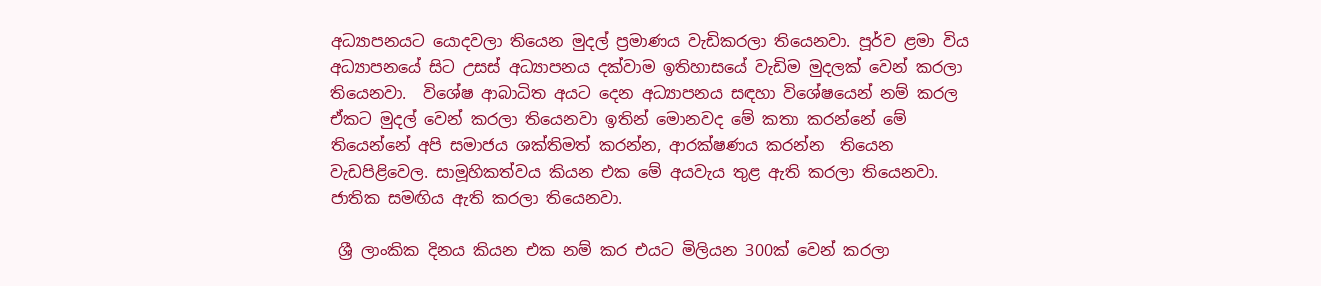අධ්‍යාපනයට යොදවලා තියෙන මුදල් ප්‍රමාණය වැඩිකරලා තියෙනවා. පූර්ව ළමා විය අධ්‍යාපනයේ සිට උසස් අධ්‍යාපනය දක්වාම ඉතිහාසයේ වැඩිම මුදලක් වෙන් කරලා තියෙනවා.  විශේෂ ආබාධිත අයට දෙන අධ්‍යාපනය සඳහා විශේෂයෙන් නම් කරල ඒකට මුදල් වෙන් කරලා තියෙනවා ඉතින් මොනවද මේ කතා කරන්නේ මේ තියෙන්නේ අපි සමාජය ශක්තිමත් කරන්න, ආරක්ෂණය කරන්න  තියෙන වැඩපිළිවෙල. සාමූහිකත්වය කියන එක මේ අයවැය තුළ ඇති කරලා තියෙනවා. ජාතික සමඟිය ඇති කරලා තියෙනවා.

 ශ්‍රී ලාංකික දිනය කියන එක නම් කර එයට මිලියන 300ක් වෙන් කරලා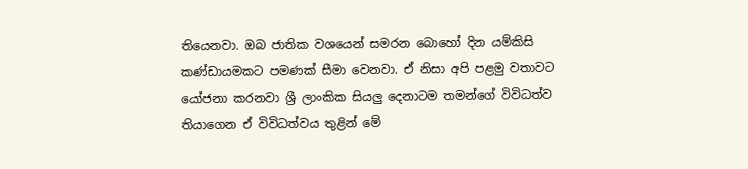තියෙනවා. ඔබ ජාතික වශයෙන් සමරන බොහෝ දින යම්කිසි කණ්ඩායමකට පමණක් සීමා වෙනවා. ඒ නිසා අපි පළමු වතාවට යෝජනා කරනවා ශ්‍රී ලාංකික සියලු දෙනාටම තමන්ගේ විවිධත්ව තියාගෙන ඒ විවිධත්වය තුළින් මේ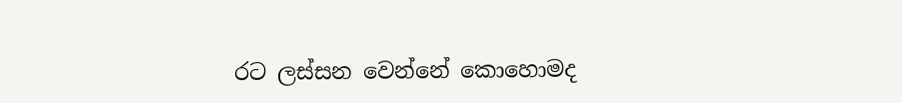රට ලස්සන වෙන්නේ කොහොමද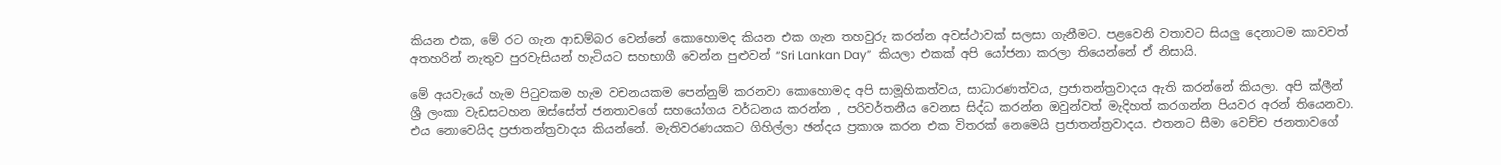කියන එක, මේ රට ගැන ආඩම්බර වෙන්නේ කොහොමද කියන එක ගැන තහවුරු කරන්න අවස්ථාවක් සලසා ගැනීමට. පළවෙනි වතාවට සියලු දෙනාටම කාවවත් අතහරින් නැතුව පුරවැසියන් හැටියට සහභාගී වෙන්න පුළුවන් “Sri Lankan Day”  කියලා එකක් අපි යෝජනා කරලා තියෙන්නේ ඒ නිසායි.

මේ අයවැයේ හැම පිටුවකම හැම වචනයකම පෙන්නුම් කරනවා කොහොමද අපි සාමූහිකත්වය, සාධාරණත්වය, ප්‍රජාතන්ත්‍රවාදය ඇති කරන්නේ කියලා. අපි ක්ලීන් ශ්‍රී ලංකා වැඩසටහන ඔස්සේත් ජනතාවගේ සහයෝගය වර්ධනය කරන්න , පරිවර්තනීය වෙනස සිද්ධ කරන්න ඔවුන්වත් මැදිහත් කරගන්න පියවර අරන් තියෙනවා.  එය නොවෙයිද ප්‍රජාතන්ත්‍රවාදය කියන්නේ. මැතිවරණයකට ගිහිල්ලා ඡන්දය ප්‍රකාශ කරන එක විතරක් නෙමෙයි ප්‍රජාතන්ත්‍රවාදය. එතනට සීමා වෙච්ච ජනතාවගේ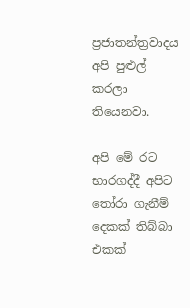ප්‍රජාතන්ත්‍රවාදය අපි පුළුල් කරලා තියෙනවා.

අපි මේ රට භාරගද්දී අපිට තෝරා ගැනීම් දෙකක් තිබ්බා එකක්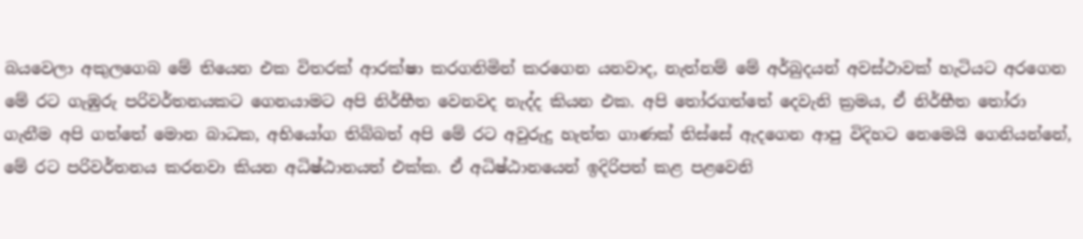බයවෙලා අකුලගෙබ මේ තියෙන එක විතරක් ආරක්ෂා කරගනිමින් කරගෙන යනවාද, නැත්නම් මේ අර්බුදයන් අවස්ථාවක් හැටියට අරගෙන මේ රට ගැඹුරු පරිවර්තනයකට ගෙනයාමට අපි නිර්භීත වෙනවද නැද්ද කියන එක. අපි තෝරගත්තේ දෙවැනි ක්‍රමය, ඒ නිර්භීත තෝරා ගැනීම අපි ගත්තේ මොන බාධක, අභියෝග තිබ්බත් අපි මේ රට අවුරුදු හැත්ත ගාණක් තිස්සේ ඇදගෙන ආපු විදිහට නෙමෙයි ගෙනියන්නේ, මේ රට පරිවර්තනය කරනවා කියන අධිෂ්ඨානයත් එක්ක. ඒ අධිෂ්ඨානයෙන් ඉදිරිපත් කළ පළවෙනි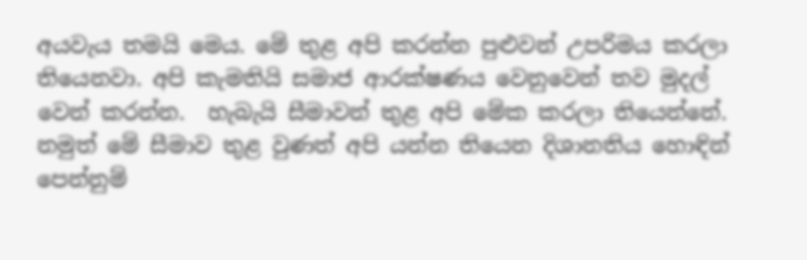අයවැය තමයි මෙය. මේ තුළ අපි කරන්න පුළුවන් උපරිමය කරලා තියෙනවා. අපි කැමතියි සමාජ ආරක්ෂණය වෙනුවෙන් තව මුදල් වෙන් කරන්න.  හැබැයි සීමාවන් තුළ අපි මේක කරලා තියෙන්නේ. නමුත් මේ සීමාව තුළ වුණත් අපි යන්න තියෙන දිශානතිය හොඳින් පෙන්නුම්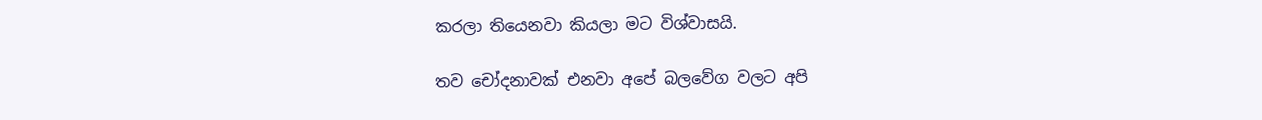කරලා තියෙනවා කියලා මට විශ්වාසයි.

තව චෝදනාවක් එනවා අපේ බලවේග වලට අපි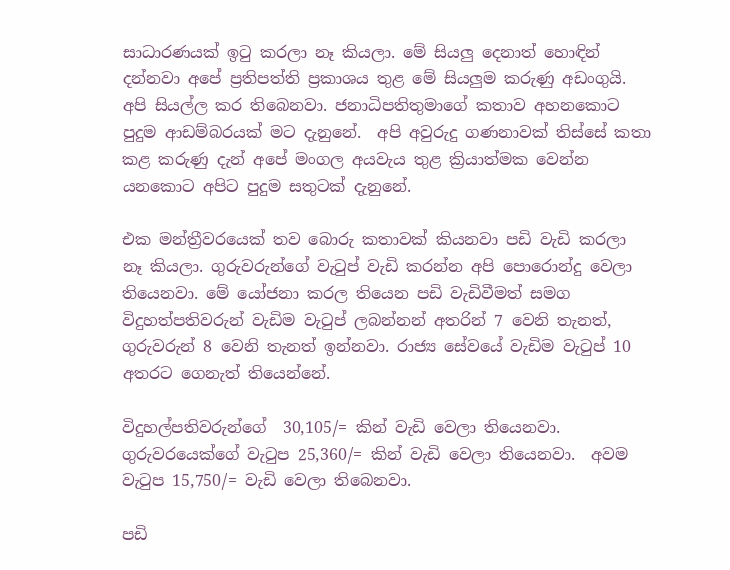සාධාරණයක් ඉටු කරලා නෑ කියලා. මේ සියලු දෙනාත් හොඳින්  දන්නවා අපේ ප්‍රතිපත්ති ප්‍රකාශය තුළ මේ සියලුම කරුණු අඩංගුයි. අපි සියල්ල කර තිබෙනවා. ජනාධිපතිතුමාගේ කතාව අහනකොට පුදුම ආඩම්බරයක් මට දැනුනේ.  අපි අවුරුදු ගණනාවක් තිස්සේ කතා කළ කරුණු දැන් අපේ මංගල අයවැය තුළ ක්‍රියාත්මක වෙන්න යනකොට අපිට පුදුම සතුටක් දැනුනේ.

එක මන්ත්‍රීවරයෙක් තව බොරු කතාවක් කියනවා පඩි වැඩි කරලා නෑ කියලා. ගුරුවරුන්ගේ වැටුප් වැඩි කරන්න අපි පොරොන්දු වෙලා තියෙනවා. මේ යෝජනා කරල තියෙන පඩි වැඩිවීමත් සමග  විදුහත්පතිවරුන් වැඩිම වැටුප් ලබන්නන් අතරින් 7 වෙනි තැනත්, ගුරුවරුන් 8 වෙනි තැනත් ඉන්නවා. රාජ්‍ය සේවයේ වැඩිම වැටුප් 10 අතරට ගෙනැත් තියෙන්නේ.

විදුහල්පතිවරුන්ගේ  30,105/= කින් වැඩි වෙලා තියෙනවා. ගුරුවරයෙක්ගේ වැටුප 25,360/= කින් වැඩි වෙලා තියෙනවා.  අවම වැටුප 15,750/= වැඩි වෙලා තිබෙනවා.

පඩි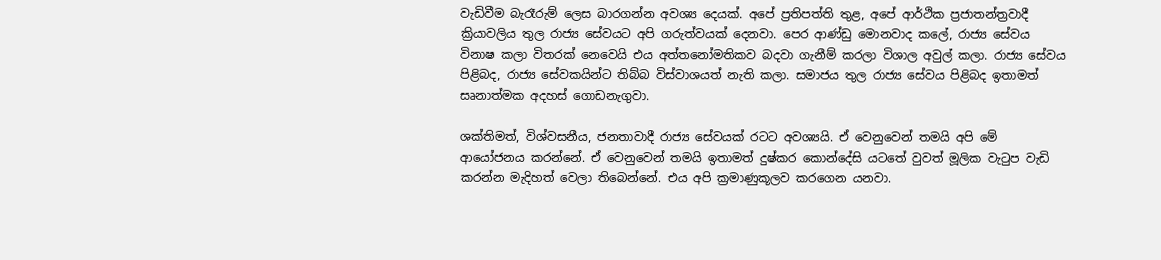වැඩිවීම බැරෑරුම් ලෙස බාරගන්න අවශ්‍ය දෙයක්. අපේ ප්‍රතිපත්ති තුළ, අපේ ආර්ථික ප්‍රජාතන්ත්‍රවාදී ක්‍රියාවලිය තුල රාජ්‍ය සේවයට අපි ගරුත්වයක් දෙනවා. පෙර ආණ්ඩු මොනවාද කලේ, රාජ්‍ය සේවය විනාෂ කලා විතරක් නෙවෙයි එය අත්තනෝමතිකව බදවා ගැනීම් කරලා විශාල අවුල් කලා. රාජ්‍ය සේවය පිළිබද, රාජ්‍ය සේවකයින්ට තිබ්බ විස්වාශයත් නැති කලා. සමාජය තුල රාජ්‍ය සේවය පිළිබද ඉතාමත් සෘනාත්මක අදහස් ගොඩනැගුවා.

ශක්තිමත්, විශ්වසනීය, ජනතාවාදී රාජ්‍ය සේවයක් රටට අවශ්‍යයි. ඒ වෙනුවෙන් තමයි අපි මේ ආයෝජනය කරන්නේ. ඒ වෙනුවෙන් තමයි ඉතාමත් දුෂ්කර කොන්දේසි යටතේ වුවත් මූලික වැටුප වැඩි කරන්න මැදිහත් වෙලා තිබෙන්නේ. එය අපි ක්‍රමාණුකූලව කරගෙන යනවා.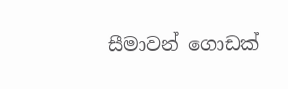සීමාවන් ගොඩක්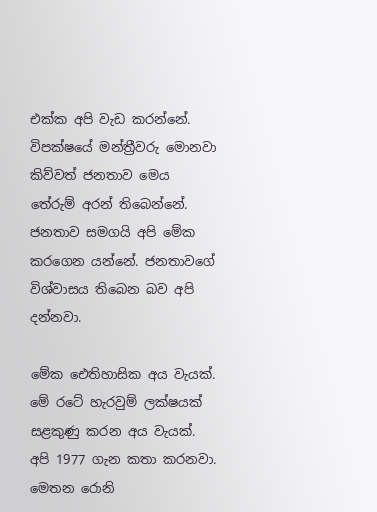එක්ක අපි වැඩ කරන්නේ. විපක්ෂයේ මන්ත්‍රීවරු මොනවා කිව්වත් ජනතාව මෙය තේරුම් අරන් තිබෙන්නේ. ජනතාව සමගයි අපි මේක කරගෙන යන්නේ. ජනතාවගේ විශ්වාසය තිබෙන බව අපි දන්නවා.

මේක ඓතිහාසික අය වැයක්. මේ රටේ හැරවුම් ලක්ෂයක් සළකුණු කරන අය වැයක්. අපි 1977 ගැන කතා කරනවා. මෙතන රොනි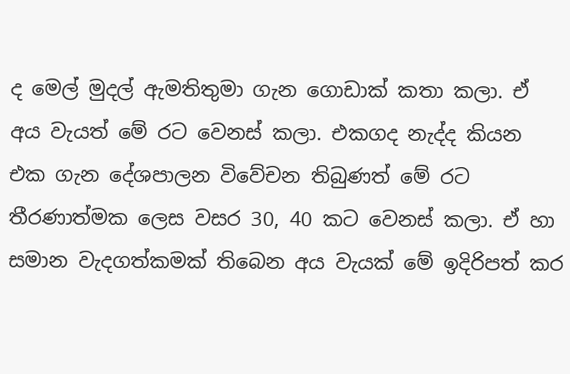ද මෙල් මුදල් ඇමතිතුමා ගැන ගොඩාක් කතා කලා. ඒ අය වැයත් මේ රට වෙනස් කලා. එකගද නැද්ද කියන එක ගැන දේශපාලන විවේචන තිබුණත් මේ රට තීරණාත්මක ලෙස වසර 30, 40 කට වෙනස් කලා. ඒ හා සමාන වැදගත්කමක් තිබෙන අය වැයක් මේ ඉදිරිපත් කර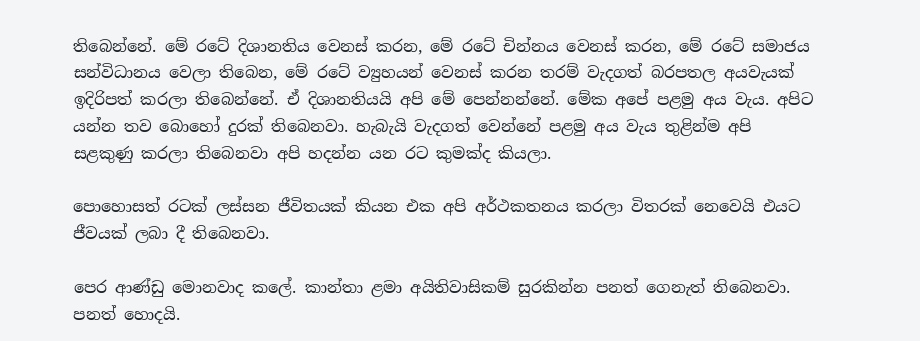තිබෙන්නේ. මේ රටේ දිශානතිය වෙනස් කරන, මේ රටේ චින්නය වෙනස් කරන, මේ රටේ සමාජය සන්විධානය වෙලා තිබෙන, මේ රටේ ව්‍යුහයන් වෙනස් කරන තරම් වැදගත් බරපතල අයවැයක් ඉදිරිපත් කරලා තිබෙන්නේ. ඒ දිශානතියයි අපි මේ පෙන්නන්නේ. මේක අපේ පළමු අය වැය. අපිට යන්න තව බොහෝ දුරක් තිබෙනවා. හැබැයි වැදගත් වෙන්නේ පළමු අය වැය තුළින්ම අපි සළකුණු කරලා තිබෙනවා අපි හදන්න යන රට කුමක්ද කියලා.

පොහොසත් රටක් ලස්සන ජීවිතයක් කියන එක අපි අර්ථකතනය කරලා විතරක් නෙවෙයි එයට ජීවයක් ලබා දී තිබෙනවා.

පෙර ආණ්ඩු මොනවාද කලේ. කාන්තා ළමා අයිතිවාසිකම් සුරකින්න පනත් ගෙනැත් තිබෙනවා. පනත් හොදයි.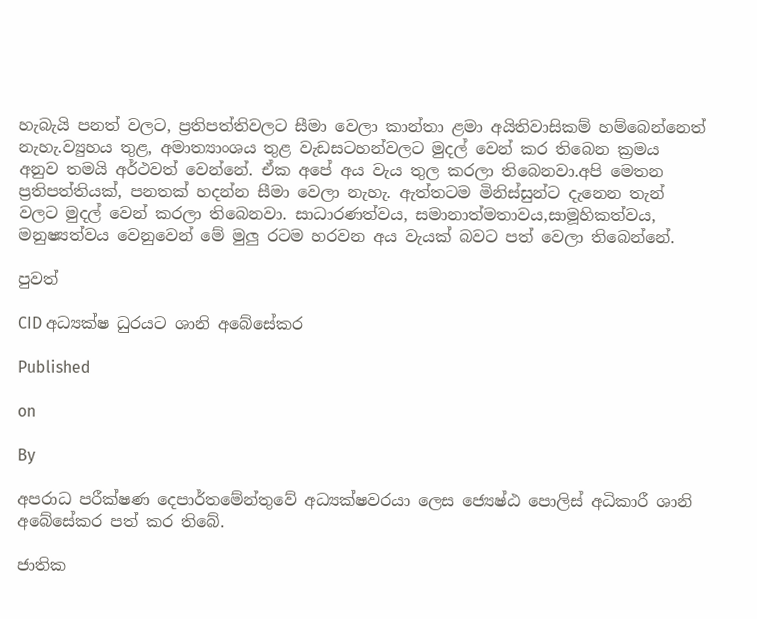හැබැයි පනත් වලට, ප්‍රතිපත්තිවලට සීමා වෙලා කාන්තා ළමා අයිතිවාසිකම් හම්බෙන්නෙත් නැහැ.ව්‍යුහය තුළ, අමාත්‍යාංශය තුළ වැඩසටහන්වලට මුදල් වෙන් කර තිබෙන ක්‍රමය අනුව තමයි අර්ථවත් වෙන්නේ. ඒක අපේ අය වැය තුල කරලා තිබෙනවා.අපි මෙතන ප්‍රතිපත්තියක්, පනතක් හදන්න සීමා වෙලා නැහැ. ඇත්තටම මිනිස්සුන්ට දැනෙන තැන් වලට මුදල් වෙන් කරලා තිබෙනවා. සාධාරණත්වය, සමානාත්මතාවය,සාමූහිකත්වය, මනුෂ්‍යත්වය වෙනුවෙන් මේ මුලු රටම හරවන අය වැයක් බවට පත් වෙලා තිබෙන්නේ.

පුවත්

CID අධ්‍යක්ෂ ධුරයට ශානි අබේසේකර

Published

on

By

අපරාධ පරීක්ෂණ දෙපාර්තමේන්තුවේ අධ්‍යක්ෂවරයා ලෙස ජ්‍යෙෂ්ඨ පොලිස් අධිකාරී ශානි අබේසේකර පත් කර තිබේ.

ජාතික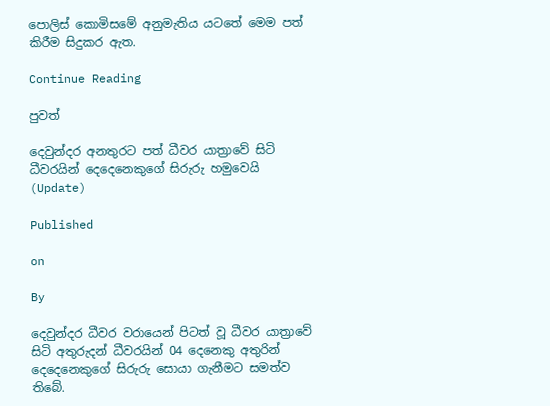පොලිස් කොමිසමේ අනුමැතිය යටතේ මෙම පත් කිරීම සිදුකර ඇත.

Continue Reading

පුවත්

දෙවුන්දර අනතුරට පත් ධීවර යාත්‍රාවේ සිටි ධීවරයින් දෙදෙනෙකුගේ සිරුරු හමුවෙයි (Update)

Published

on

By

දෙවුන්දර ධීවර වරායෙන් පිටත් වූ ධීවර යාත්‍රාවේ සිටි අතුරුදන් ධීවරයින් 04 දෙනෙකු අතුරින් දෙදෙනෙකුගේ සිරුරු සොයා ගැනීමට සමත්ව තිබේ.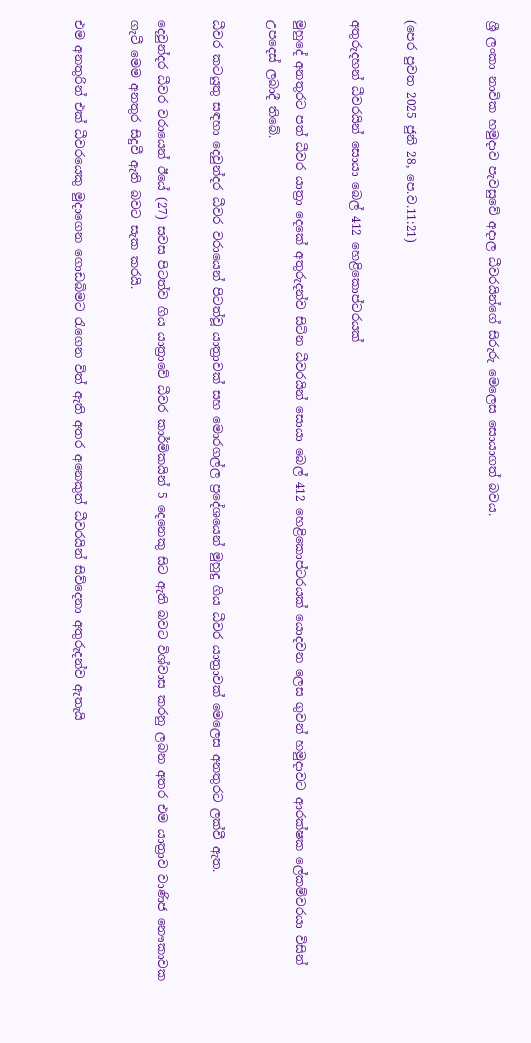ශ්‍රී ලංකා නාවික හමුදාව පැවසුවේ අදාල ධීවරයින්ගේ සිරුරු මෙලෙස සොයාගත් බවය.


(පෙර පුවත 2025 ජුනි 28, පෙ.ව.11:21)

අතුරුදහන් ධීවරයින් සොයා බෙල් 412 හෙළිකොප්ටරයක්

මුහුදේ අනතුරට පත් ධීවර යාත්‍රා දෙකේ අතුරුදන්ව සිටින ධීවරයින් සොයා බෙල් 412 හෙළිකොප්ටරයක් යොදවන ලෙස ගුවන් හමුදාවට ආරක්ෂක ලේකම්වරයා විසින් උපදෙස් ලබාදී තිබේ.

ධීවර කටයුතු සඳහා දෙවුන්දර ධීවර වරායෙන් පිටත්වූ යාත්‍රාවක් සහ මොරගල්ල ප්‍රදේශයෙන් මුහුදු ගිය ධීවර යාත්‍රාවක් මෙලෙස අනතුරට ලක්වී ඇත.

දෙවුන්දර ධීවර වරායෙන් ඊයේ (27) සවස පිටත්ව ගිය යාත්‍රාවේ ධීවර කාර්මිකයින් 5 දෙනෙකු සිට ඇති බවට විශ්වාස කරනු ලබන අතර එම යාත්‍රාව වාණිජ නෞකාවක ගැටී මෙම අනතුර සිදුවී ඇති බවට සැක කරයි.

එම අනතුරින් එක් ධීවරයෙකු මුදාගෙන ගොඩබිමට රැගෙන විත් ඇති අතර අනෙකුත් ධීවරයින් සිව්දෙනා අතුරුදන්ව ඇතැයි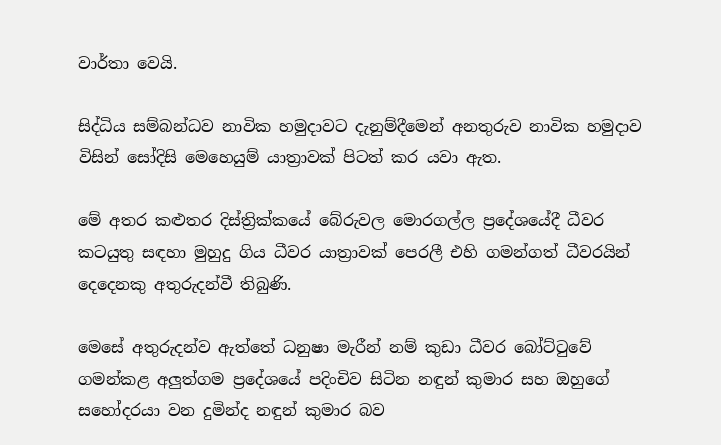වාර්තා වෙයි.

සිද්ධිය සම්බන්ධව නාවික හමුදාවට දැනුම්දීමෙන් අනතුරුව නාවික හමුදාව විසින් සෝදිසි මෙහෙයුම් යාත්‍රාවක් පිටත් කර යවා ඇත.

මේ අතර කළුතර දිස්ත්‍රික්කයේ බේරුවල මොරගල්ල ප්‍රදේශයේදී ධීවර කටයුතු සඳහා මුහුදු ගිය ධීවර යාත්‍රාවක් පෙරලී එහි ගමන්ගත් ධීවරයින් දෙදෙනකු අතුරුදන්වී තිබුණි.

මෙසේ අතුරුදන්ව ඇත්තේ ධනුෂා මැරීන් නම් කුඩා ධීවර බෝට්ටුවේ ගමන්කළ අලුත්ගම ප්‍රදේශයේ පදිංචිව සිටින නඳුන් කුමාර සහ ඔහුගේ සහෝදරයා වන දුමින්ද නඳුන් කුමාර බව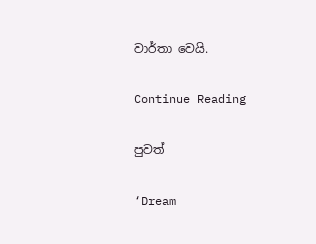වාර්තා වෙයි.

Continue Reading

පුවත්

‘Dream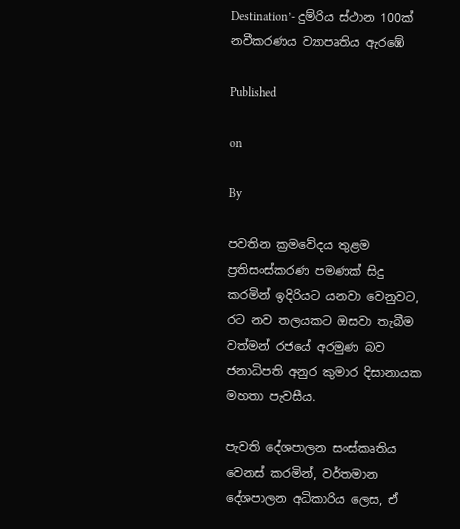Destination’- දුම්රිය ස්ථාන 100ක් නවීකරණය ව්‍යාපෘතිය ඇරඹේ

Published

on

By

පවතින ක්‍රමවේදය තුළම ප්‍රතිසංස්කරණ පමණක් සිදු කරමින් ඉදිරියට යනවා වෙනුවට, රට නව තලයකට ඔසවා තැබීම වත්මන් රජයේ අරමුණ බව ජනාධිපති අනුර කුමාර දිසානායක මහතා පැවසීය.

පැවති දේශපාලන සංස්කෘතිය වෙනස් කරමින්, වර්තමාන දේශපාලන අධිකාරිය ලෙස, ඒ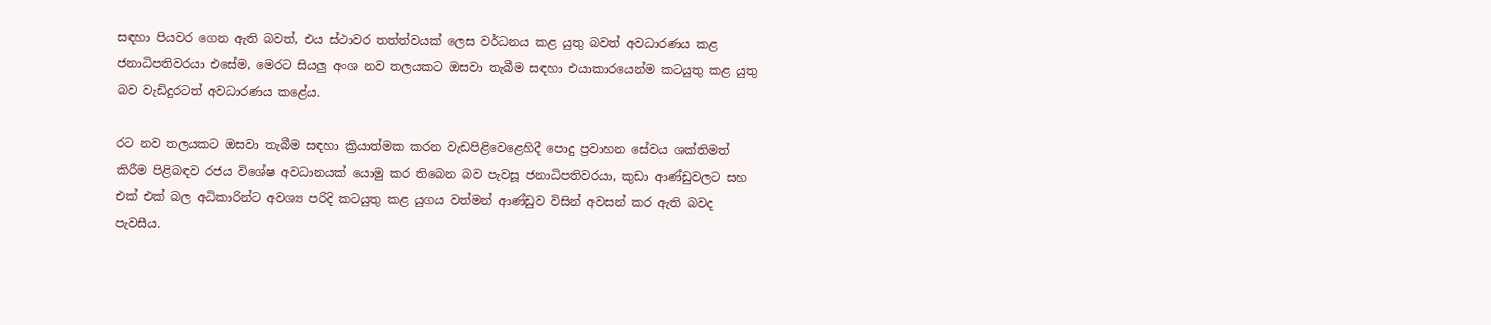සඳහා පියවර ගෙන ඇති බවත්, එය ස්ථාවර තත්ත්වයක් ලෙස වර්ධනය කළ යුතු බවත් අවධාරණය කළ ජනාධිපතිවරයා එසේම, මෙරට සියලු අංශ නව තලයකට ඔසවා තැබීම සඳහා එයාකාරයෙන්ම කටයුතු කළ යුතු බව වැඩිදුරටත් අවධාරණය කළේය.

රට නව තලයකට ඔසවා තැබීම සඳහා ක්‍රියාත්මක කරන වැඩපිළිවෙළෙහිදී පොදු ප්‍රවාහන සේවය ශක්තිමත් කිරීම පිළිබඳව රජය විශේෂ අවධානයක් යොමු කර තිබෙන බව පැවසූ ජනාධිපතිවරයා, කුඩා ආණ්ඩුවලට සහ එක් එක් බල අධිකාරින්ට අවශ්‍ය පරිදි කටයුතු කළ යුගය වත්මන් ආණ්ඩුව විසින් අවසන් කර ඇති බවද පැවසීය.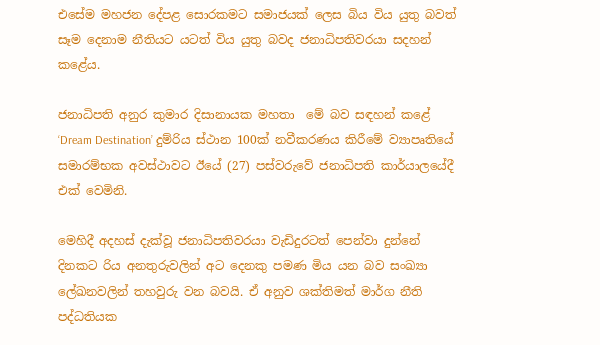එසේම මහජන දේපළ සොරකමට සමාජයක් ලෙස බිය විය යුතු බවත් සෑම දෙනාම නීතියට යටත් විය යුතු බවද ජනාධිපතිවරයා සදහන් කළේය.

ජනාධිපති අනුර කුමාර දිසානායක මහතා  මේ බව සඳහන් කළේ ‘Dream Destination’ දුම්රිය ස්ථාන 100ක් නවීකරණය කිරීමේ ව්‍යාපෘතියේ සමාරම්භක අවස්ථාවට ඊයේ (27) පස්වරුවේ ජනාධිපති කාර්යාලයේදී එක් වෙමිනි.

මෙහිදී අදහස් දැක්වූ ජනාධිපතිවරයා වැඩිදුරටත් පෙන්වා දුන්නේ දිනකට රිය අනතුරුවලින් අට දෙනකු පමණ මිය යන බව සංඛ්‍යා ලේඛනවලින් තහවුරු වන බවයි. ඒ අනුව ශක්තිමත් මාර්ග නීති පද්ධතියක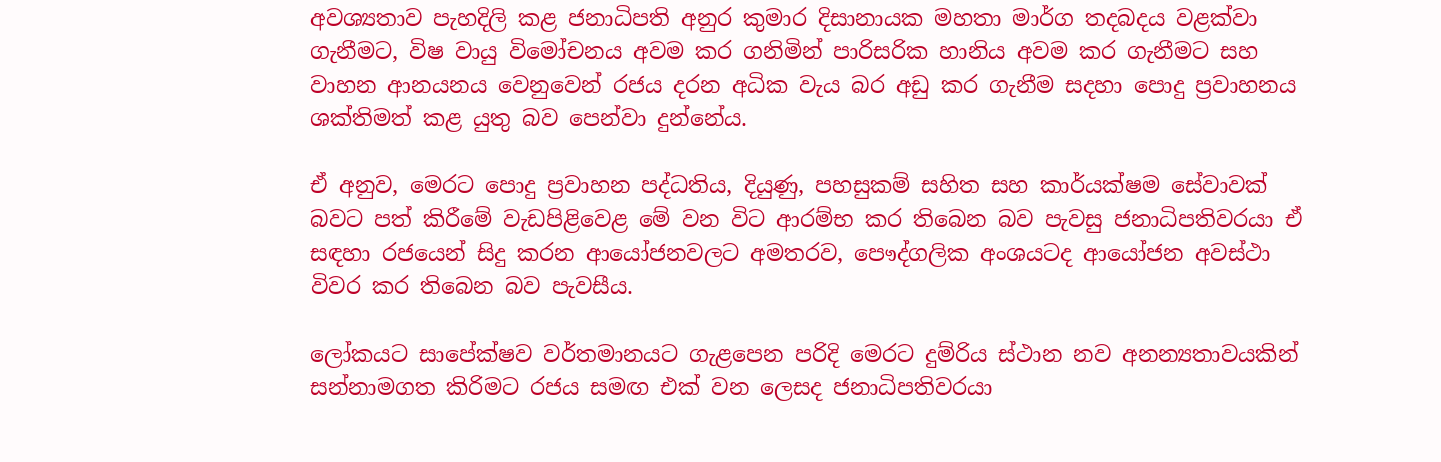අවශ්‍යතාව පැහදිලි කළ ජනාධිපති අනුර කුමාර දිසානායක මහතා මාර්ග තදබදය වළක්වා ගැනීමට, විෂ වායු විමෝචනය අවම කර ගනිමින් පාරිසරික හානිය අවම කර ගැනීමට සහ වාහන ආනයනය වෙනුවෙන් රජය දරන අධික වැය බර අඩු කර ගැනීම සදහා පොදු ප්‍රවාහනය ශක්තිමත් කළ යුතු බව පෙන්වා දුන්නේය.

ඒ අනුව, මෙරට පොදු ප්‍රවාහන පද්ධතිය, දියුණු, පහසුකම් සහිත සහ කාර්යක්ෂම සේවාවක් බවට පත් කිරීමේ වැඩපිළිවෙළ මේ වන විට ආරම්භ කර තිබෙන බව පැවසු ජනාධිපතිවරයා ඒ සඳහා රජයෙන් සිදු කරන ආයෝජනවලට අමතරව, පෞද්ගලික අංශයටද ආයෝජන අවස්ථා විවර කර තිබෙන බව පැවසීය.

ලෝකයට සාපේක්ෂව වර්තමානයට ගැළපෙන පරිදි මෙරට දුම්රිය ස්ථාන නව අනන්‍යතාවයකින් සන්නාමගත කිරිමට රජය සමඟ එක් වන ලෙසද ජනාධිපතිවරයා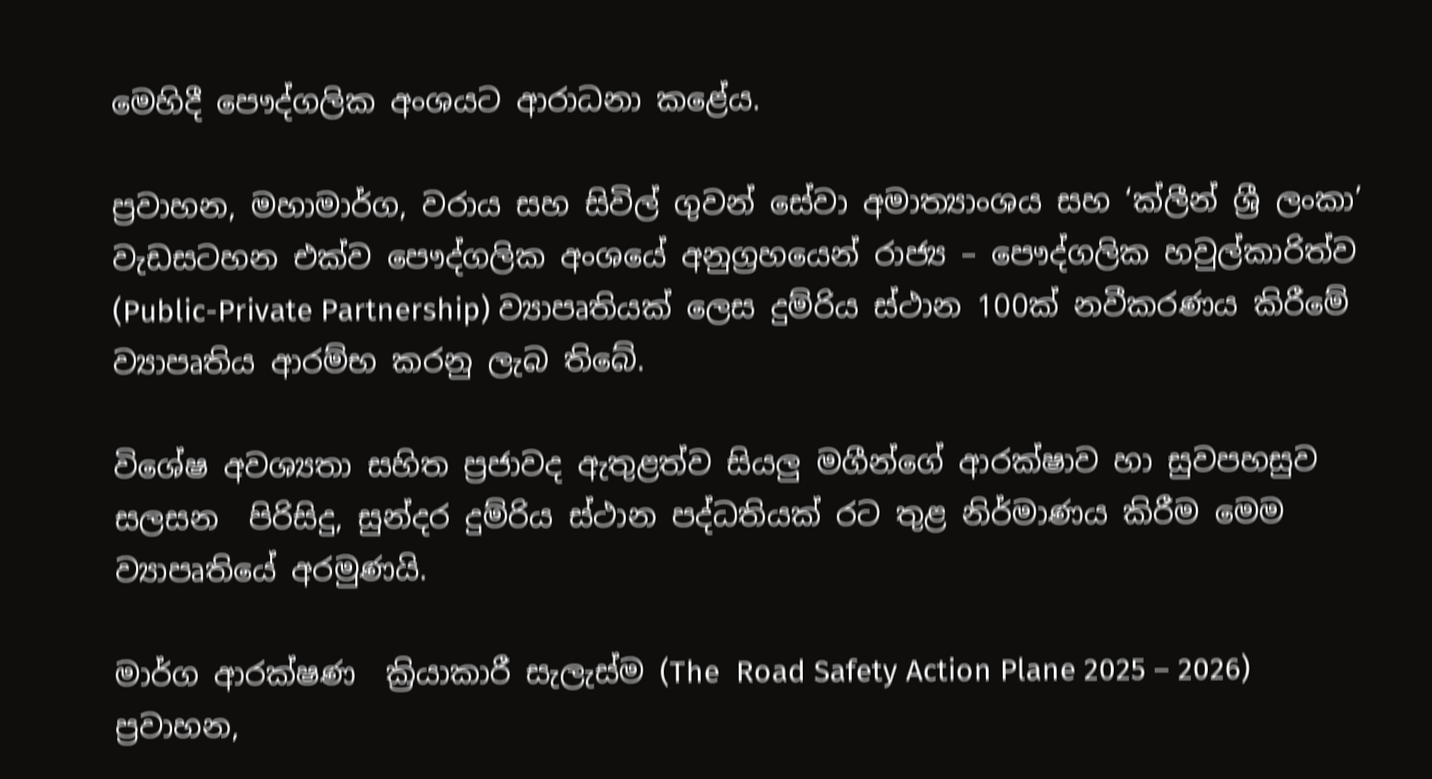මෙහිදී පෞද්ගලික අංශයට ආරාධනා කළේය.

ප්‍රවාහන, මහාමාර්ග, වරාය සහ සිවිල් ගුවන් සේවා අමාත්‍යාංශය සහ ‘ක්ලීන් ශ්‍රී ලංකා’ වැඩසටහන එක්ව පෞද්ගලික අංශයේ අනුග්‍රහයෙන් රාජ්‍ය – පෞද්ගලික හවුල්කාරිත්ව (Public-Private Partnership) ව්‍යාපෘතියක් ලෙස දුම්රිය ස්ථාන 100ක් නවීකරණය කිරීමේ ව්‍යාපෘතිය ආරම්භ කරනු ලැබ තිබේ.

විශේෂ අවශ්‍යතා සහිත ප්‍රජාවද ඇතුළත්ව සියලු මගීන්ගේ ආරක්ෂාව හා සුවපහසුව සලසන  පිරිසිදු, සුන්දර දුම්රිය ස්ථාන පද්ධතියක් රට තුළ නිර්මාණය කිරීම මෙම ව්‍යාපෘතියේ අරමුණයි.

මාර්ග ආරක්ෂණ  ක්‍රියාකාරී සැලැස්ම (The  Road Safety Action Plane 2025 – 2026) ප්‍රවාහන,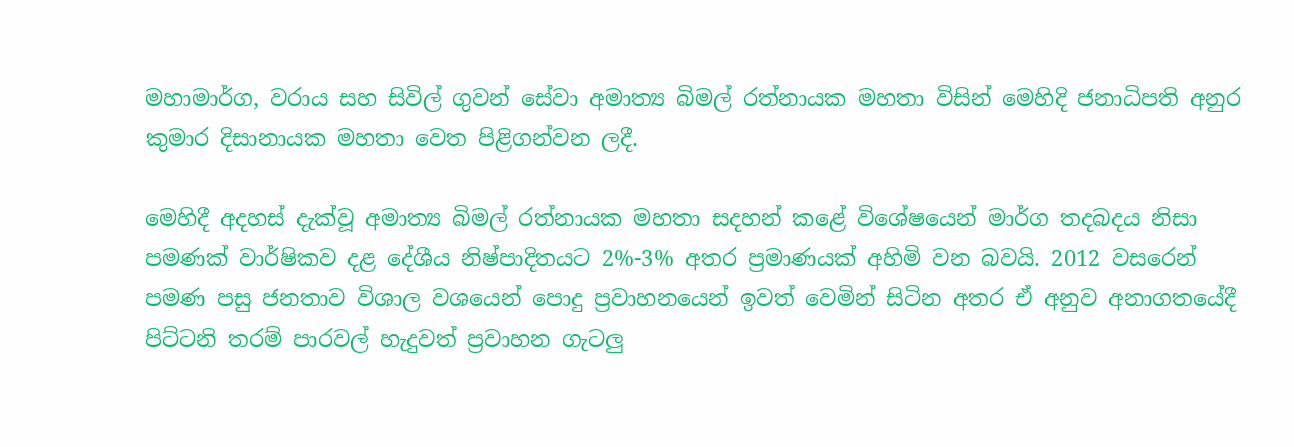මහාමාර්ග, වරාය සහ සිවිල් ගුවන් සේවා අමාත්‍ය බිමල් රත්නායක මහතා විසින් මෙහිදි ජනාධිපති අනුර කුමාර දිසානායක මහතා වෙත පිළිගන්වන ලදී.

මෙහිදී අදහස් දැක්වූ අමාත්‍ය බිමල් රත්නායක මහතා සදහන් කළේ විශේෂයෙන් මාර්ග තදබදය නිසා පමණක් වාර්ෂිකව දළ දේශීය නිෂ්පාදිතයට 2%-3% අතර ප්‍රමාණයක් අහිමි වන බවයි. 2012 වසරෙන් පමණ පසු ජනතාව විශාල වශයෙන් පොදු ප්‍රවාහනයෙන් ඉවත් වෙමින් සිටින අතර ඒ අනුව අනාගතයේදී පිට්ටනි තරම් පාරවල් හැදුවත් ප්‍රවාහන ගැටලු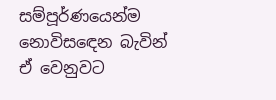සම්පූර්ණයෙන්ම
නොවිසඳෙන බැවින් ඒ වෙනුවට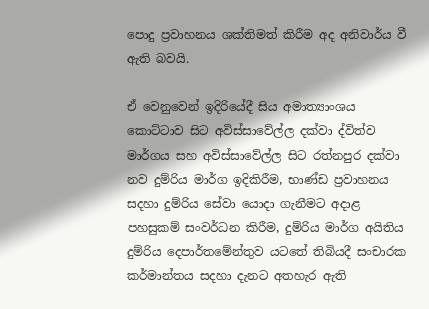පොදු ප්‍රවාහනය ශක්තිමත් කිරීම අද අනිවාර්ය වී ඇති බවයි.

ඒ වෙනුවෙන් ඉදිරියේදී සිය අමාත්‍යාංශය කොට්ටාව සිට අවිස්සාවේල්ල දක්වා ද්විත්ව මාර්ගය සහ අවිස්සාවේල්ල සිට රත්නපුර දක්වා නව දුම්රිය මාර්ග ඉදිකිරීම, භාණ්ඩ ප්‍රවාහනය  සදහා දුම්රිය සේවා යොදා ගැනීමට අදාළ පහසුකම් සංවර්ධන කිරීම, දුම්රිය මාර්ග අයිතිය දුම්රිය දෙපාර්තමේන්තුව යටතේ තිබියදී සංචාරක කර්මාන්තය සදහා දැනට අතහැර ඇති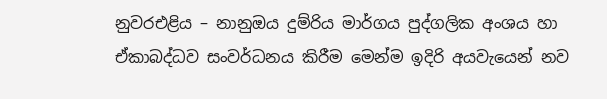නුවරඑළිය – නානුඔය දුම්රිය මාර්ගය පුද්ගලික අංශය හා ඒකාබද්ධව සංවර්ධනය කිරීම මෙන්ම ඉදිරි අයවැයෙන් නව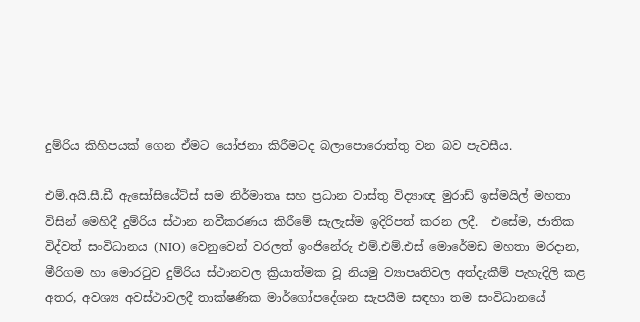දුම්රිය කිහිපයක් ගෙන ඒමට යෝජනා කිරීමටද බලාපොරොත්තු වන බව පැවසීය.

එම්.අයි.සී.ඩී ඇසෝසියේට්ස් සම නිර්මාතෘ සහ ප්‍රධාන වාස්තු විද්‍යාඥ මුරාඩ් ඉස්මයිල් මහතා විසින් මෙහිදී දුම්රිය ස්ථාන නවීකරණය කිරීමේ සැලැස්ම ඉදිරිපත් කරන ලදී.  එසේම, ජාතික විද්වත් සංවිධානය (NIO) වෙනුවෙන් වරලත් ඉංජිනේරු එම්.එම්.එස් මොරේමඩ මහතා මරදාන, මීරිගම හා මොරටුව දුම්රිය ස්ථානවල ක්‍රියාත්මක වූ නියමු ව්‍යාපෘතිවල අත්දැකීම් පැහැදිලි කළ අතර, අවශ්‍ය අවස්ථාවලදී තාක්ෂණික මාර්ගෝපදේශන සැපයීම සඳහා තම සංවිධානයේ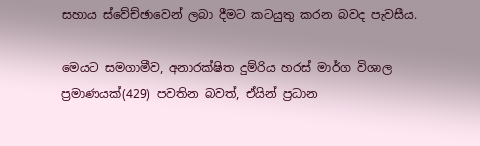සහාය ස්වේච්ඡාවෙන් ලබා දීමට කටයුතු කරන බවද පැවසීය.

මෙයට සමගාමීව, අනාරක්ෂිත දුම්රිය හරස් මාර්ග විශාල ප්‍රමාණයක්(429) පවතින බවත්, ඒයින් ප්‍රධාන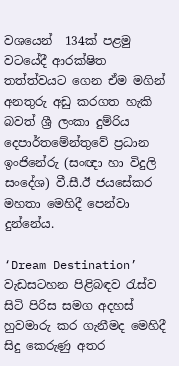වශයෙන්  134ක් පළමු වටයේදී ආරක්ෂිත තත්ත්වයට ගෙන ඒම මගින් අනතුරු අඩු කරගත හැකි බවත් ශ්‍රී ලංකා දුම්රිය දෙපාර්තමේන්තුවේ ප්‍රධාන ඉංජිනේරු (සංඥා හා විදුලි සංදේශ) වී.සී.ඊ ජයසේකර මහතා මෙහිදී පෙන්වා දුන්නේය.

‘Dream Destination’ වැඩසටහන පිළිබඳව රැස්ව සිටි පිරිස සමග අදහස් හුවමාරු කර ගැනීමද මෙහිදී සිදු කෙරුණු අතර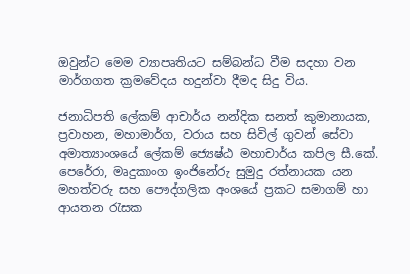ඔවුන්ට මෙම ව්‍යාපෘතියට සම්බන්ධ වීම සදහා වන මාර්ගගත ක්‍රමවේදය හදුන්වා දීමද සිදු විය.

ජනාධිපති ලේකම් ආචාර්ය නන්දික සනත් කුමානායක, ප්‍රවාහන, මහාමාර්ග, වරාය සහ සිවිල් ගුවන් සේවා අමාත්‍යාංශයේ ලේකම් ජ්‍යෙෂ්ඨ මහාචාර්ය කපිල සී.කේ. පෙරේරා, මෘදුකාංග ඉංජිනේරු සුමුදු රත්නායක යන මහත්වරු සහ පෞද්ගලික අංශයේ ප්‍රකට සමාගම් හා ආයතන රැසක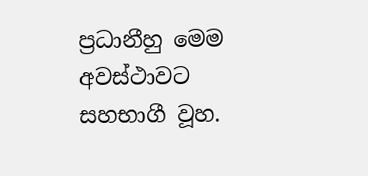ප්‍රධානීහු මෙම අවස්ථාවට සහභාගී වූහ.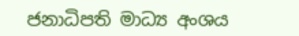ජනාධිපති මාධ්‍ය අංශය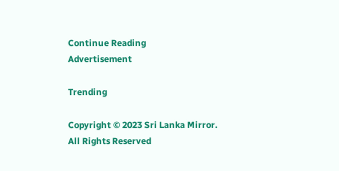Continue Reading
Advertisement

Trending

Copyright © 2023 Sri Lanka Mirror. All Rights Reserved